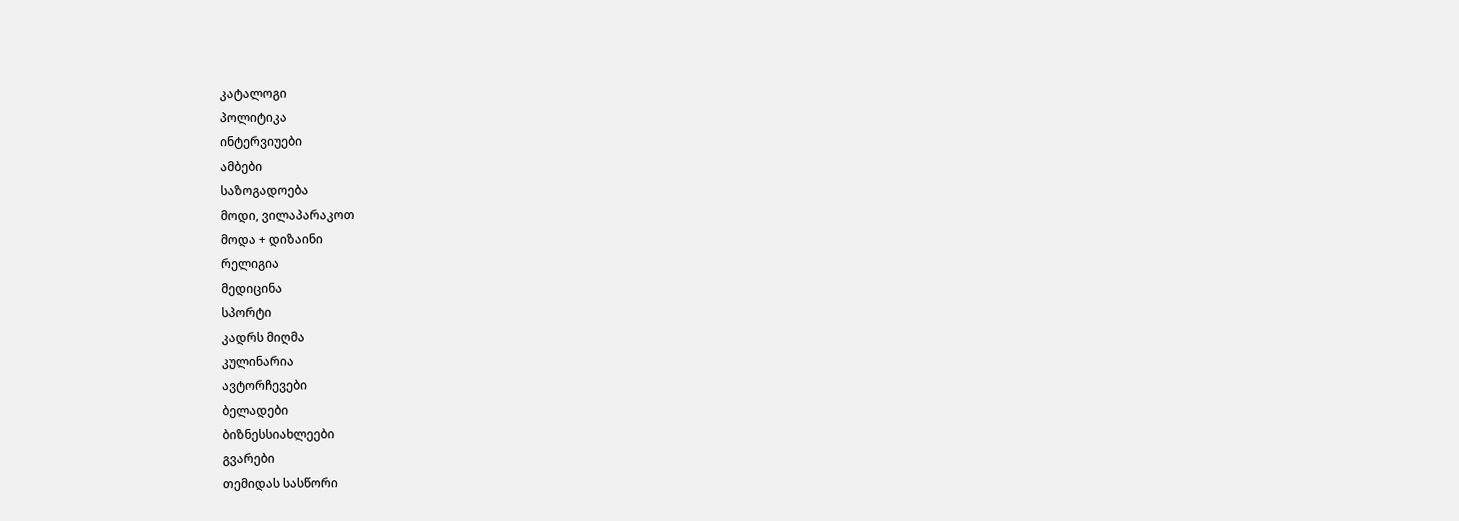კატალოგი
პოლიტიკა
ინტერვიუები
ამბები
საზოგადოება
მოდი, ვილაპარაკოთ
მოდა + დიზაინი
რელიგია
მედიცინა
სპორტი
კადრს მიღმა
კულინარია
ავტორჩევები
ბელადები
ბიზნესსიახლეები
გვარები
თემიდას სასწორი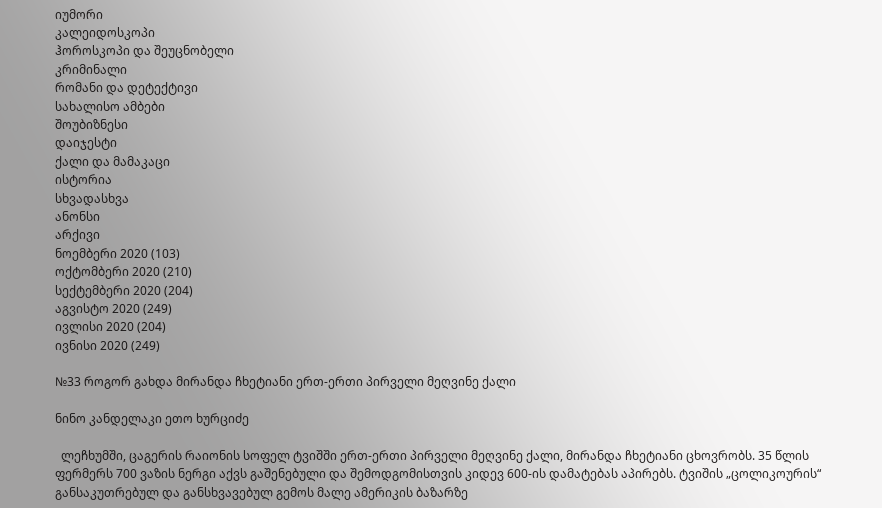იუმორი
კალეიდოსკოპი
ჰოროსკოპი და შეუცნობელი
კრიმინალი
რომანი და დეტექტივი
სახალისო ამბები
შოუბიზნესი
დაიჯესტი
ქალი და მამაკაცი
ისტორია
სხვადასხვა
ანონსი
არქივი
ნოემბერი 2020 (103)
ოქტომბერი 2020 (210)
სექტემბერი 2020 (204)
აგვისტო 2020 (249)
ივლისი 2020 (204)
ივნისი 2020 (249)

№33 როგორ გახდა მირანდა ჩხეტიანი ერთ-ერთი პირველი მეღვინე ქალი

ნინო კანდელაკი ეთო ხურციძე

  ლეჩხუმში, ცაგერის რაიონის სოფელ ტვიშში ერთ-ერთი პირველი მეღვინე ქალი, მირანდა ჩხეტიანი ცხოვრობს. 35 წლის ფერმერს 700 ვაზის ნერგი აქვს გაშენებული და შემოდგომისთვის კიდევ 600-ის დამატებას აპირებს. ტვიშის „ცოლიკოურის“ განსაკუთრებულ და განსხვავებულ გემოს მალე ამერიკის ბაზარზე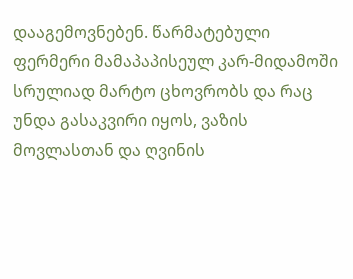დააგემოვნებენ. წარმატებული ფერმერი მამაპაპისეულ კარ-მიდამოში სრულიად მარტო ცხოვრობს და რაც უნდა გასაკვირი იყოს, ვაზის მოვლასთან და ღვინის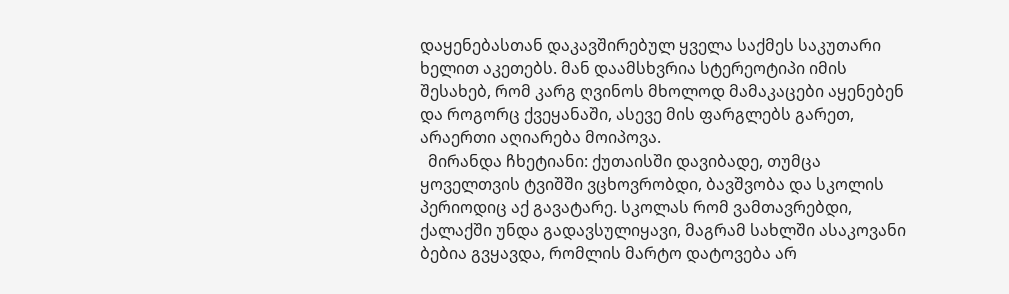დაყენებასთან დაკავშირებულ ყველა საქმეს საკუთარი ხელით აკეთებს. მან დაამსხვრია სტერეოტიპი იმის შესახებ, რომ კარგ ღვინოს მხოლოდ მამაკაცები აყენებენ და როგორც ქვეყანაში, ასევე მის ფარგლებს გარეთ, არაერთი აღიარება მოიპოვა.
  მირანდა ჩხეტიანი: ქუთაისში დავიბადე, თუმცა ყოველთვის ტვიშში ვცხოვრობდი, ბავშვობა და სკოლის პერიოდიც აქ გავატარე. სკოლას რომ ვამთავრებდი, ქალაქში უნდა გადავსულიყავი, მაგრამ სახლში ასაკოვანი ბებია გვყავდა, რომლის მარტო დატოვება არ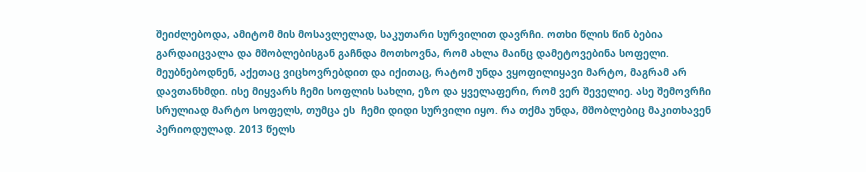შეიძლებოდა, ამიტომ მის მოსავლელად, საკუთარი სურვილით დავრჩი. ოთხი წლის წინ ბებია გარდაიცვალა და მშობლებისგან გაჩნდა მოთხოვნა, რომ ახლა მაინც დამეტოვებინა სოფელი. მეუბნებოდნენ, აქეთაც ვიცხოვრებდით და იქითაც, რატომ უნდა ვყოფილიყავი მარტო, მაგრამ არ დავთანხმდი. ისე მიყვარს ჩემი სოფლის სახლი, ეზო და ყველაფერი, რომ ვერ შეველიე. ასე შემოვრჩი სრულიად მარტო სოფელს, თუმცა ეს  ჩემი დიდი სურვილი იყო. რა თქმა უნდა, მშობლებიც მაკითხავენ პერიოდულად. 2013 წელს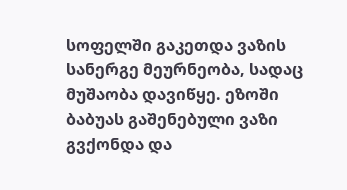სოფელში გაკეთდა ვაზის სანერგე მეურნეობა, სადაც მუშაობა დავიწყე. ეზოში ბაბუას გაშენებული ვაზი გვქონდა და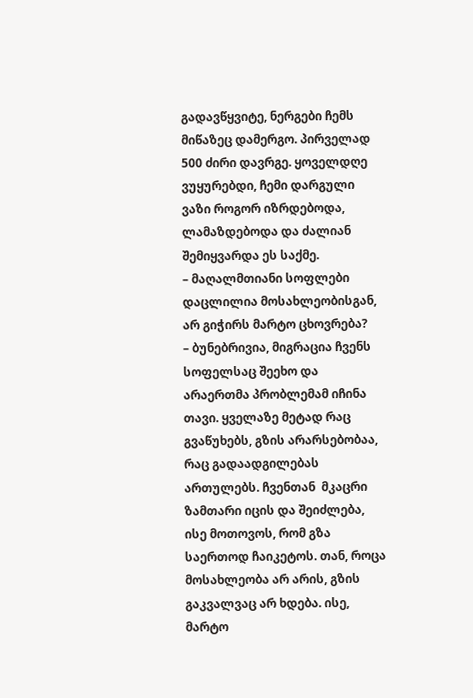გადავწყვიტე, ნერგები ჩემს მიწაზეც დამერგო. პირველად 500 ძირი დავრგე. ყოველდღე ვუყურებდი, ჩემი დარგული ვაზი როგორ იზრდებოდა, ლამაზდებოდა და ძალიან შემიყვარდა ეს საქმე.
– მაღალმთიანი სოფლები დაცლილია მოსახლეობისგან, არ გიჭირს მარტო ცხოვრება?
– ბუნებრივია, მიგრაცია ჩვენს სოფელსაც შეეხო და არაერთმა პრობლემამ იჩინა თავი. ყველაზე მეტად რაც გვაწუხებს, გზის არარსებობაა, რაც გადაადგილებას ართულებს. ჩვენთან  მკაცრი ზამთარი იცის და შეიძლება, ისე მოთოვოს, რომ გზა საერთოდ ჩაიკეტოს. თან, როცა მოსახლეობა არ არის, გზის გაკვალვაც არ ხდება. ისე, მარტო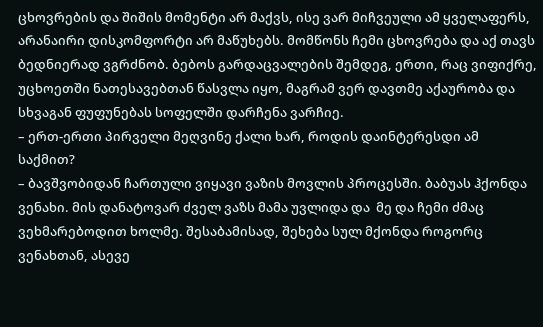ცხოვრების და შიშის მომენტი არ მაქვს, ისე ვარ მიჩვეული ამ ყველაფერს, არანაირი დისკომფორტი არ მაწუხებს. მომწონს ჩემი ცხოვრება და აქ თავს ბედნიერად ვგრძნობ. ბებოს გარდაცვალების შემდეგ, ერთი, რაც ვიფიქრე, უცხოეთში ნათესავებთან წასვლა იყო, მაგრამ ვერ დავთმე აქაურობა და სხვაგან ფუფუნებას სოფელში დარჩენა ვარჩიე.
– ერთ-ერთი პირველი მეღვინე ქალი ხარ, როდის დაინტერესდი ამ საქმით?
– ბავშვობიდან ჩართული ვიყავი ვაზის მოვლის პროცესში. ბაბუას ჰქონდა ვენახი. მის დანატოვარ ძველ ვაზს მამა უვლიდა და  მე და ჩემი ძმაც ვეხმარებოდით ხოლმე. შესაბამისად, შეხება სულ მქონდა როგორც ვენახთან, ასევე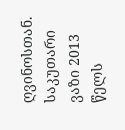ღვინოსთან. საკუთარი ვაზი 2013 წელს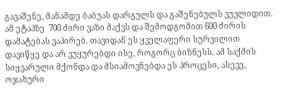გავაშენე, მანამდე ბაბუას დარგულს და გაშენებულს ვუვლიდით. ამ ეტაპზე  700 ძირი ვაზი მაქვს და შემოდგომით 600 ძირის დამატებას ვაპირებ. თავიდან ეს ყველაფერი სურვილით დავიწყე და არ ვუყურებდი ისე, როგორც ბიზნესს. ამ საქმის სიყვარული მქონდა და მსიამოვნებდა ეს პროცესი, ასევე, ოჯახური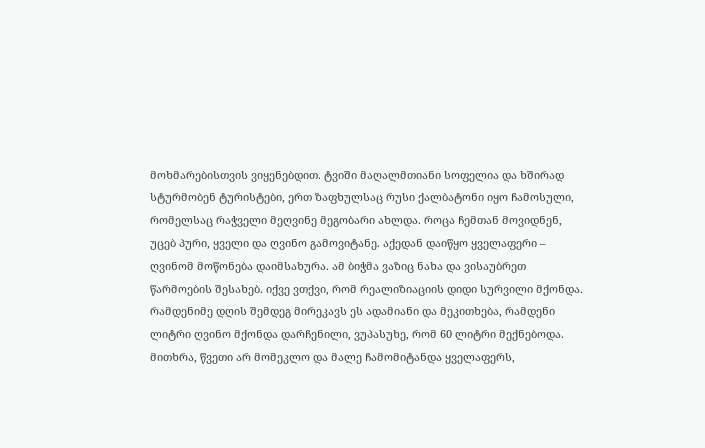მოხმარებისთვის ვიყენებდით. ტვიში მაღალმთიანი სოფელია და ხშირად სტურმობენ ტურისტები, ერთ ზაფხულსაც რუსი ქალბატონი იყო ჩამოსული, რომელსაც რაჭველი მეღვინე მეგობარი ახლდა. როცა ჩემთან მოვიდნენ, უცებ პური, ყველი და ღვინო გამოვიტანე. აქედან დაიწყო ყველაფერი – ღვინომ მოწონება დაიმსახურა. ამ ბიჭმა ვაზიც ნახა და ვისაუბრეთ წარმოების შესახებ. იქვე ვთქვი, რომ რეალიზიაციის დიდი სურვილი მქონდა. რამდენიმე დღის შემდეგ მირეკავს ეს ადამიანი და მეკითხება, რამდენი ლიტრი ღვინო მქონდა დარჩენილი, ვუპასუხე, რომ 60 ლიტრი მექნებოდა. მითხრა, წვეთი არ მომეკლო და მალე ჩამომიტანდა ყველაფერს,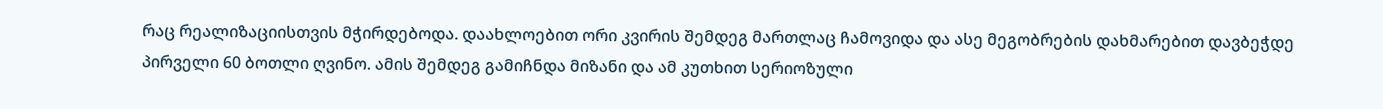რაც რეალიზაციისთვის მჭირდებოდა. დაახლოებით ორი კვირის შემდეგ მართლაც ჩამოვიდა და ასე მეგობრების დახმარებით დავბეჭდე პირველი 60 ბოთლი ღვინო. ამის შემდეგ გამიჩნდა მიზანი და ამ კუთხით სერიოზული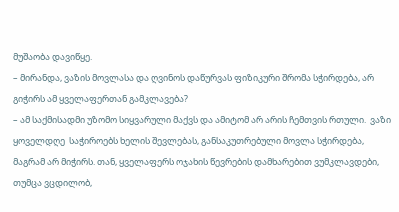მუშაობა დავიწყე.
– მირანდა, ვაზის მოვლასა და ღვინოს დაწურვას ფიზიკური შრომა სჭირდება, არ გიჭირს ამ ყველაფერთან გამკლავება?
– ამ საქმისადმი უზომო სიყვარული მაქვს და ამიტომ არ არის ჩემთვის რთული.  ვაზი ყოველდღე  საჭიროებს ხელის შევლებას, განსაკუთრებული მოვლა სჭირდება, მაგრამ არ მიჭირს. თან, ყველაფერს ოჯახის წევრების დამხარებით ვუმკლავდები, თუმცა ვცდილობ,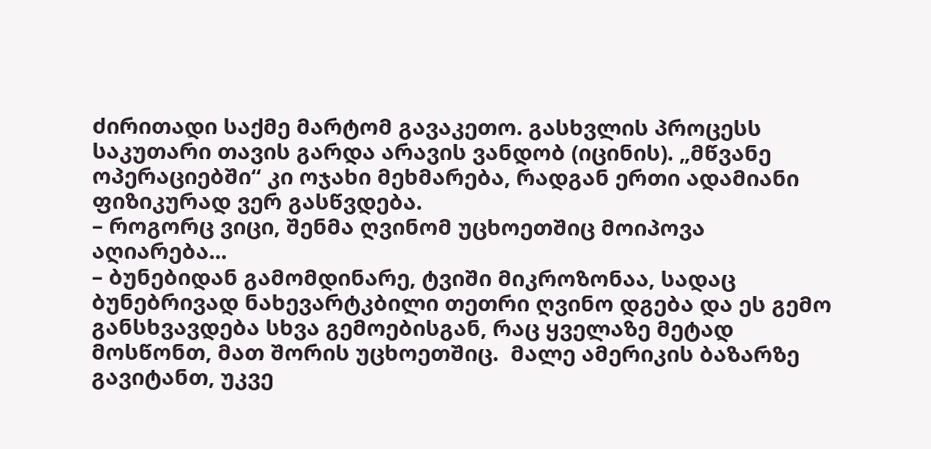ძირითადი საქმე მარტომ გავაკეთო. გასხვლის პროცესს საკუთარი თავის გარდა არავის ვანდობ (იცინის). „მწვანე ოპერაციებში“ კი ოჯახი მეხმარება, რადგან ერთი ადამიანი ფიზიკურად ვერ გასწვდება.
– როგორც ვიცი, შენმა ღვინომ უცხოეთშიც მოიპოვა აღიარება...
– ბუნებიდან გამომდინარე, ტვიში მიკროზონაა, სადაც ბუნებრივად ნახევარტკბილი თეთრი ღვინო დგება და ეს გემო განსხვავდება სხვა გემოებისგან, რაც ყველაზე მეტად მოსწონთ, მათ შორის უცხოეთშიც.  მალე ამერიკის ბაზარზე გავიტანთ, უკვე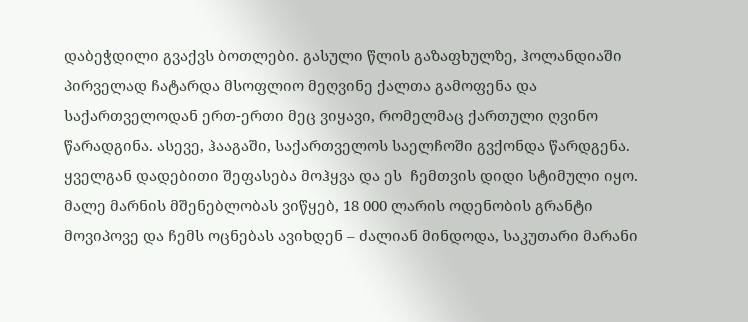დაბეჭდილი გვაქვს ბოთლები. გასული წლის გაზაფხულზე, ჰოლანდიაში პირველად ჩატარდა მსოფლიო მეღვინე ქალთა გამოფენა და საქართველოდან ერთ-ერთი მეც ვიყავი, რომელმაც ქართული ღვინო წარადგინა. ასევე, ჰააგაში, საქართველოს საელჩოში გვქონდა წარდგენა. ყველგან დადებითი შეფასება მოჰყვა და ეს  ჩემთვის დიდი სტიმული იყო. მალე მარნის მშენებლობას ვიწყებ, 18 000 ლარის ოდენობის გრანტი მოვიპოვე და ჩემს ოცნებას ავიხდენ – ძალიან მინდოდა, საკუთარი მარანი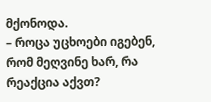მქონოდა.
– როცა უცხოები იგებენ, რომ მეღვინე ხარ, რა რეაქცია აქვთ?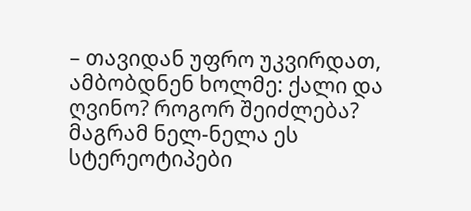– თავიდან უფრო უკვირდათ, ამბობდნენ ხოლმე: ქალი და ღვინო? როგორ შეიძლება? მაგრამ ნელ-ნელა ეს სტერეოტიპები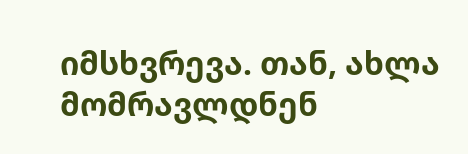იმსხვრევა. თან, ახლა მომრავლდნენ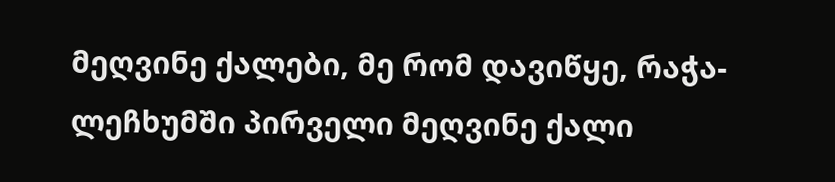მეღვინე ქალები, მე რომ დავიწყე, რაჭა-ლეჩხუმში პირველი მეღვინე ქალი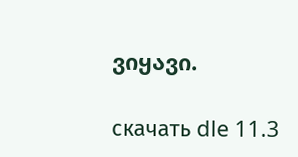ვიყავი.

скачать dle 11.3